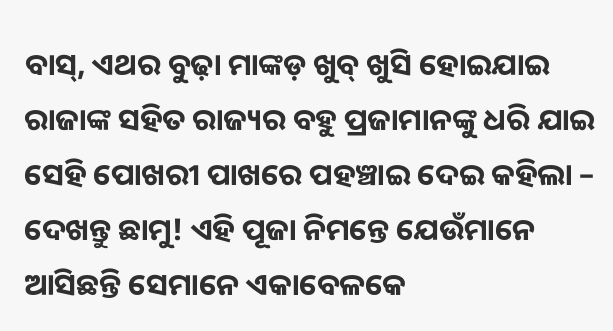ବାସ୍, ଏଥର ବୁଢ଼ା ମାଙ୍କଡ଼ ଖୁବ୍ ଖୁସି ହୋଇଯାଇ ରାଜାଙ୍କ ସହିତ ରାଜ୍ୟର ବହୁ ପ୍ରଜାମାନଙ୍କୁ ଧରି ଯାଇ ସେହି ପୋଖରୀ ପାଖରେ ପହଞ୍ଚାଇ ଦେଇ କହିଲା – ଦେଖନ୍ତୁ ଛାମୁ! ଏହି ପୂଜା ନିମନ୍ତେ ଯେଉଁମାନେ ଆସିଛନ୍ତି ସେମାନେ ଏକାବେଳକେ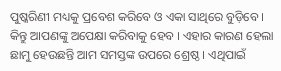ପୁଷ୍କରିଣୀ ମଧ୍ୟକୁ ପ୍ରବେଶ କରିବେ ଓ ଏକା ସାଥିରେ ବୁଡ଼ିବେ । କିନ୍ତୁ ଆପଣଙ୍କୁ ଅପେକ୍ଷା କରିବାକୁ ହେବ । ଏହାର କାରଣ ହେଲା ଛାମୁ ହେଉଛନ୍ତି ଆମ ସମସ୍ତଙ୍କ ଉପରେ ଶ୍ରେଷ୍ଠ । ଏଥିପାଇଁ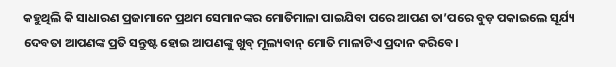କହୁଥିଲି କି ସାଧାରଣ ପ୍ରଜାମାନେ ପ୍ରଥମ ସେମାନଙ୍କର ମୋତିମାଳା ପାଇଯିବା ପରେ ଆପଣ ତା’ପରେ ବୁଡ଼ ପକାଇଲେ ସୂର୍ଯ୍ୟ ଦେବତା ଆପଣଙ୍କ ପ୍ରତି ସନ୍ତୁଷ୍ଟ ହୋଇ ଆପଣଙ୍କୁ ଖୁବ୍ ମୂଲ୍ୟବାନ୍ ମୋତି ମାଳାଟିଏ ପ୍ରଦାନ କରିବେ।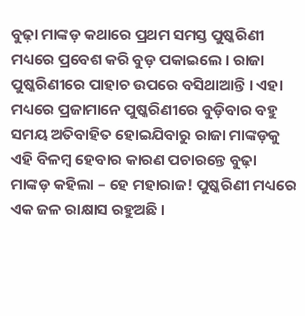ବୁଢ଼ା ମାଙ୍କଡ଼ କଥାରେ ପ୍ରଥମ ସମସ୍ତ ପୁଷ୍କରିଣୀ ମଧ୍ୟରେ ପ୍ରବେଶ କରି ବୁଡ଼ ପକାଇଲେ । ରାଜା ପୁଷ୍କରିଣୀରେ ପାହାଚ ଉପରେ ବସିଥାଆନ୍ତି । ଏହା ମଧ୍ୟରେ ପ୍ରଜାମାନେ ପୁଷ୍କରିଣୀରେ ବୁଡ଼ିବାର ବହୁ ସମୟ ଅତିବାହିତ ହୋଇଯିବାରୁ ରାଜା ମାଙ୍କଡ଼କୁ ଏହି ବିଳମ୍ବ ହେବାର କାରଣ ପଚାରନ୍ତେ ବୁଢ଼ା ମାଙ୍କଡ଼ କହିଲା – ହେ ମହାରାଜ! ପୁଷ୍କରିଣୀ ମଧ୍ୟରେ ଏକ ଜଳ ରାକ୍ଷାସ ରହୁଅଛି ।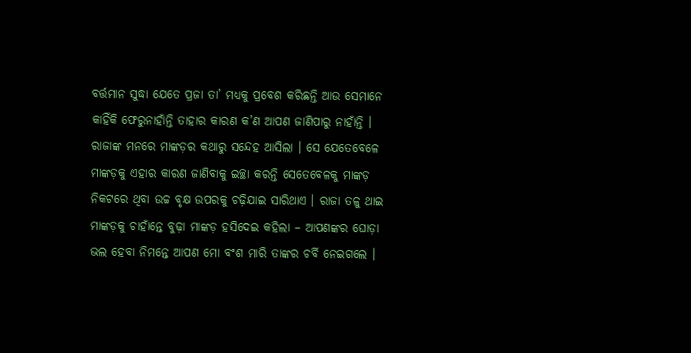ବର୍ତ୍ତମାନ ସୁଦ୍ଧା ଯେତେ ପ୍ରଜା ତା’ ମଧ୍ୟକୁ ପ୍ରବେଶ କରିଛନ୍ତି ଆଉ ସେମାନେ କାହିଁକି ଫେରୁନାହାଁନ୍ତି ତାହାର କାରଣ କ’ଣ ଆପଣ ଜାଣିପାରୁ ନାହାଁନ୍ତି ।
ରାଜାଙ୍କ ମନରେ ମାଙ୍କଡ଼ର କଥାରୁ ସନ୍ଦେହ ଆସିଲା । ସେ ଯେତେବେଳେ ମାଙ୍କଡ଼କୁ ଏହାର କାରଣ ଜାଣିବାକୁ ଇଚ୍ଛା କରନ୍ତି ସେତେବେଳକୁ ମାଙ୍କଡ଼ ନିକଟରେ ଥିବା ଉଚ୍ଚ ବୃକ୍ଷ ଉପରକୁ ଚଢ଼ିଯାଇ ସାରିଥାଏ । ରାଜା ତଳୁ ଥାଇ ମାଙ୍କଡ଼କୁ ଚାହାଁନ୍ତେ ବୁଢ଼ା ମାଙ୍କଡ଼ ହସିଦେଇ କହିଲା – ଆପଣଙ୍କର ଘୋଡ଼ା ଭଲ ହେବା ନିମନ୍ତେ ଆପଣ ମୋ ବଂଶ ମାରି ତାଙ୍କର ଚର୍ବି ନେଇଗଲେ ।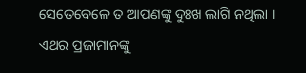ସେତେବେଳେ ତ ଆପଣଙ୍କୁ ଦୁଃଖ ଲାଗି ନଥିଲା । ଏଥର ପ୍ରଜାମାନଙ୍କୁ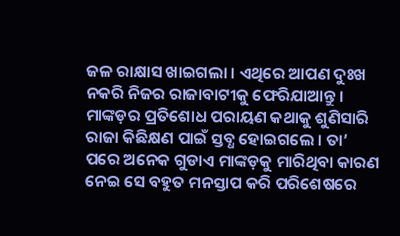ଜଳ ରାକ୍ଷାସ ଖାଇଗଲା । ଏଥିରେ ଆପଣ ଦୁଃଖ ନକରି ନିଜର ରାଜାବାଟୀକୁ ଫେରିଯାଆନ୍ତୁ ।
ମାଙ୍କଡ଼ର ପ୍ରତିଶୋଧ ପରାୟଣ କଥାକୁ ଶୁଣିସାରି ରାଜା କିଛିକ୍ଷଣ ପାଇଁ ସ୍ତବ୍ଧ ହୋଇଗଲେ । ତା’ ପରେ ଅନେକ ଗୁଡାଏ ମାଙ୍କଡ଼କୁ ମାରିଥିବା କାରଣ ନେଇ ସେ ବହୁତ ମନସ୍ତାପ କରି ପରିଶେଷରେ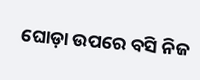ଘୋଡ଼ା ଉପରେ ବସି ନିଜ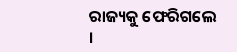ରାଜ୍ୟକୁ ଫେରିଗଲେ ।